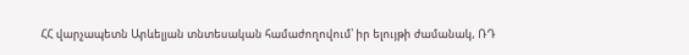ՀՀ վարչապետն Արևելյան տնտեսական համաժողովում՝ իր ելույթի ժամանակ, ՌԴ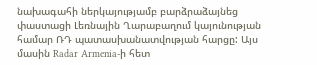նախագահի ներկայությամբ բարձրաձայնեց փաստացի Լեռնային Ղարաբաղում կայունության համար ՌԴ պատասխանատվության հարցը: Այս մասին Radar Armenia-ի հետ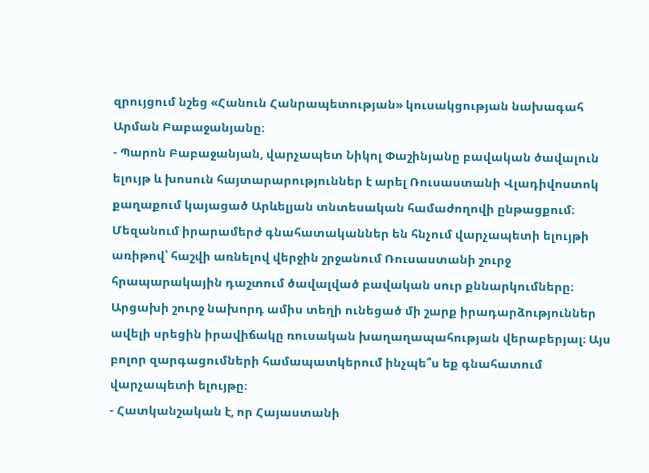զրույցում նշեց «Հանուն Հանրապետության» կուսակցության նախագահ Արման Բաբաջանյանը։
- Պարոն Բաբաջանյան, վարչապետ Նիկոլ Փաշինյանը բավական ծավալուն ելույթ և խոսուն հայտարարություններ է արել Ռուսաստանի Վլադիվոստոկ քաղաքում կայացած Արևելյան տնտեսական համաժողովի ընթացքում։ Մեզանում իրարամերժ գնահատականներ են հնչում վարչապետի ելույթի առիթով՝ հաշվի առնելով վերջին շրջանում Ռուսաստանի շուրջ հրապարակային դաշտում ծավալված բավական սուր քննարկումները։ Արցախի շուրջ նախորդ ամիս տեղի ունեցած մի շարք իրադարձություններ ավելի սրեցին իրավիճակը ռուսական խաղաղապահության վերաբերյալ։ Այս բոլոր զարգացումների համապատկերում ինչպե՞ս եք գնահատում վարչապետի ելույթը։
- Հատկանշական է, որ Հայաստանի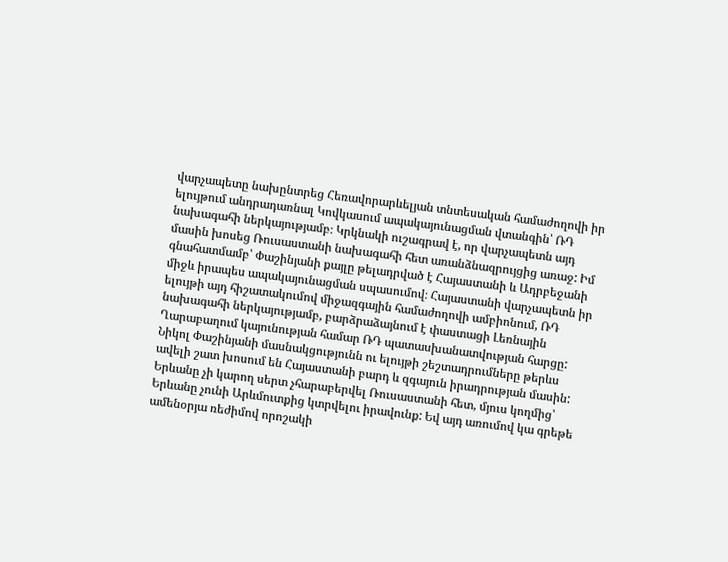վարչապետը նախընտրեց Հեռավորարևելյան տնտեսական համաժողովի իր ելույթում անդրադառնալ Կովկասում ապակայունացման վտանգին՝ ՌԴ նախագահի ներկայությամբ։ Կրկնակի ուշագրավ է, որ վարչապետն այդ մասին խոսեց Ռուսաստանի նախագահի հետ առանձնազրույցից առաջ: Իմ գնահատմամբ՝ Փաշինյանի քայլը թելադրված է Հայաստանի և Ադրբեջանի միջև իրապես ապակայունացման սպասումով։ Հայաստանի վարչապետն իր ելույթի այդ հիշատակումով միջազգային համաժողովի ամբիոնում, ՌԴ նախագահի ներկայությամբ, բարձրաձայնում է փաստացի Լեռնային Ղարաբաղում կայունության համար ՌԴ պատասխանատվության հարցը:
Նիկոլ Փաշինյանի մասնակցությունն ու ելույթի շեշտադրումները թերևս ավելի շատ խոսում են Հայաստանի բարդ և զգայուն իրադրության մասին: Երևանը չի կարող սերտ չհարաբերվել Ռուսաստանի հետ, մյուս կողմից՝ Երևանը չունի Արևմուտքից կտրվելու իրավունք: Եվ այդ առումով կա գրեթե ամենօրյա ռեժիմով որոշակի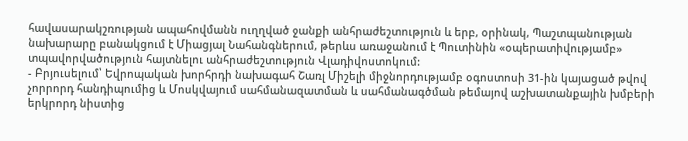հավասարակշռության ապահովմանն ուղղված ջանքի անհրաժեշտություն և երբ, օրինակ, Պաշտպանության նախարարը բանակցում է Միացյալ Նահանգներում, թերևս առաջանում է Պուտինին «օպերատիվությամբ» տպավորվածություն հայտնելու անհրաժեշտություն Վլադիվոստոկում:
- Բրյուսելում՝ Եվրոպական խորհրդի նախագահ Շառլ Միշելի միջնորդությամբ օգոստոսի 31-ին կայացած թվով չորրորդ հանդիպումից և Մոսկվայում սահմանազատման և սահմանագծման թեմայով աշխատանքային խմբերի երկրորդ նիստից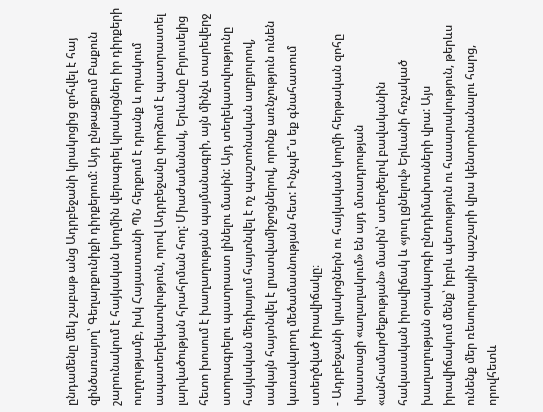ընդամենը մեկ շաբաթ անց Ադրբեջանի կրակոցից զոհվել է հայ զինծառայող՝ Գեղարքունիքի դիրքերում: Այդ ընթացքում Բաքուն շարունակում է հայկական կողմին վերագրել կրակոցներ իր դիրքերի ուղղությամբ, իսկ Հայաստանի ՊՆ հերքում է դրանք և որակում ապատեղեկատվություն, որով Ադրբեջանը փորձում է պատրաստել լարվածության հրահրման հող: Միաժամանակ, Երևանը Բրյուսելից հետո խոսում է խաղաղության պայմանագրի, այն մինչև տարեվերջ ստորագրելու պատրաստ լինելու մասին: Այդ տեղեկատվությունը հայկական մեդիայում հայտնվել է ոչ պաշտոնական աղբյուրով, սակայն հայտնվել է լրատվամիջոցներով, որոնք առնչություն ունեն կառավարող մեծամասնության հետ: Ինչպե՞ս եք գնահատում ստեղծված իրավիճակը։
- Ադրբեջանի կրակոցներն ու հայկական կողմի հերթական զոհը փաստացի «աղաղակում» են այդ մտադրության «անհամարժեքության» մասին՝ ստեղծելով բավականին հակասական իրավիճակ և «յուղ լցնելով» Երևանի հռչակած խաղաղության օրակարգի ընդդիմախոսների վրա: Այս իրավիճակում մենք՝ իբրև պետություն ու հասարակություն, թերևս ունենք մեր ռեսուրսային պաշարի վրա կենտրոնանալու հարց, որովհետև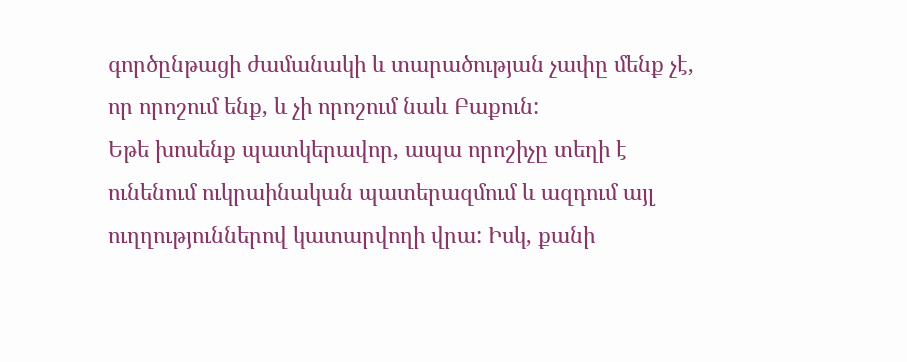գործընթացի ժամանակի և տարածության չափը մենք չէ, որ որոշում ենք, և չի որոշում նաև Բաքուն:
Եթե խոսենք պատկերավոր, ապա որոշիչը տեղի է ունենում ուկրաինական պատերազմում և ազդում այլ ուղղություններով կատարվողի վրա: Իսկ, քանի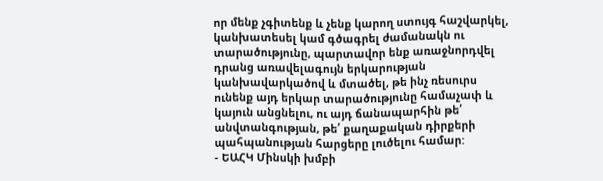որ մենք չգիտենք և չենք կարող ստույգ հաշվարկել, կանխատեսել կամ գծագրել ժամանակն ու տարածությունը, պարտավոր ենք առաջնորդվել դրանց առավելագույն երկարության կանխավարկածով և մտածել, թե ինչ ռեսուրս ունենք այդ երկար տարածությունը համաչափ և կայուն անցնելու, ու այդ ճանապարհին թե՛ անվտանգության, թե՛ քաղաքական դիրքերի պահպանության հարցերը լուծելու համար:
- ԵԱՀԿ Մինսկի խմբի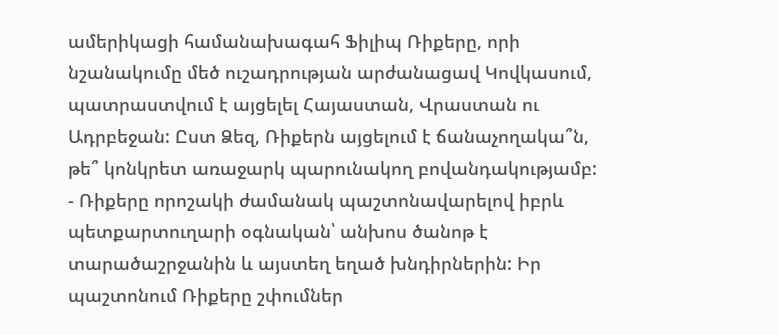ամերիկացի համանախագահ Ֆիլիպ Ռիքերը, որի նշանակումը մեծ ուշադրության արժանացավ Կովկասում, պատրաստվում է այցելել Հայաստան, Վրաստան ու Ադրբեջան: Ըստ Ձեզ, Ռիքերն այցելում է ճանաչողակա՞ն, թե՞ կոնկրետ առաջարկ պարունակող բովանդակությամբ:
- Ռիքերը որոշակի ժամանակ պաշտոնավարելով իբրև պետքարտուղարի օգնական՝ անխոս ծանոթ է տարածաշրջանին և այստեղ եղած խնդիրներին: Իր պաշտոնում Ռիքերը շփումներ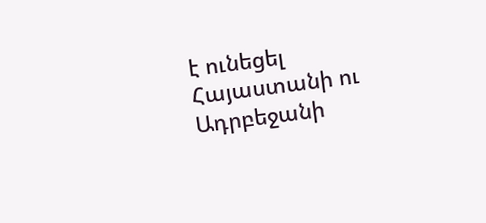է ունեցել Հայաստանի ու Ադրբեջանի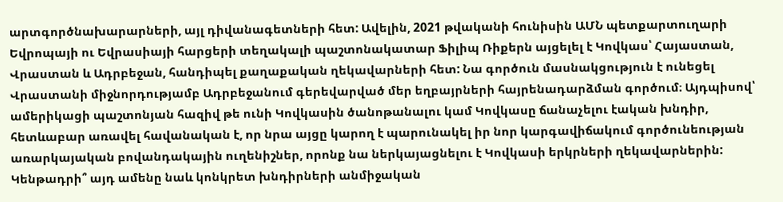արտգործնախարարների, այլ դիվանագետների հետ: Ավելին, 2021 թվականի հունիսին ԱՄՆ պետքարտուղարի Եվրոպայի ու Եվրասիայի հարցերի տեղակալի պաշտոնակատար Ֆիլիպ Ռիքերն այցելել է Կովկաս՝ Հայաստան, Վրաստան և Ադրբեջան, հանդիպել քաղաքական ղեկավարների հետ: Նա գործուն մասնակցություն է ունեցել Վրաստանի միջնորդությամբ Ադրբեջանում գերեվարված մեր եղբայրների հայրենադարձման գործում։ Այդպիսով՝ ամերիկացի պաշտոնյան հազիվ թե ունի Կովկասին ծանոթանալու կամ Կովկասը ճանաչելու էական խնդիր, հետևաբար առավել հավանական է, որ նրա այցը կարող է պարունակել իր նոր կարգավիճակում գործունեության առարկայական բովանդակային ուղենիշներ, որոնք նա ներկայացնելու է Կովկասի երկրների ղեկավարներին: Կենթադրի՞ այդ ամենը նաև կոնկրետ խնդիրների անմիջական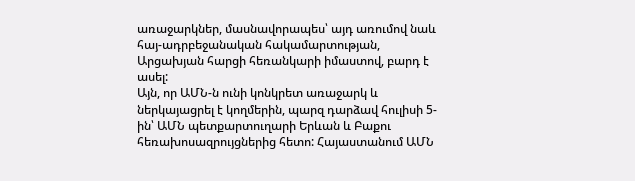առաջարկներ, մասնավորապես՝ այդ առումով նաև հայ-ադրբեջանական հակամարտության, Արցախյան հարցի հեռանկարի իմաստով, բարդ է ասել:
Այն, որ ԱՄՆ-ն ունի կոնկրետ առաջարկ և ներկայացրել է կողմերին, պարզ դարձավ հուլիսի 5-ին՝ ԱՄՆ պետքարտուղարի Երևան և Բաքու հեռախոսազրույցներից հետո: Հայաստանում ԱՄՆ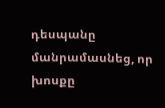դեսպանը մանրամասնեց, որ խոսքը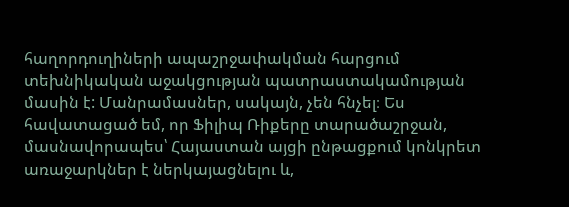հաղորդուղիների ապաշրջափակման հարցում տեխնիկական աջակցության պատրաստակամության մասին է: Մանրամասներ, սակայն, չեն հնչել։ Ես հավատացած եմ, որ Ֆիլիպ Ռիքերը տարածաշրջան, մասնավորապես՝ Հայաստան այցի ընթացքում կոնկրետ առաջարկներ է ներկայացնելու և,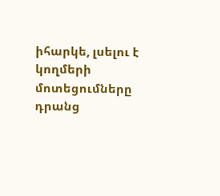իհարկե, լսելու է կողմերի մոտեցումները դրանց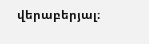վերաբերյալ։